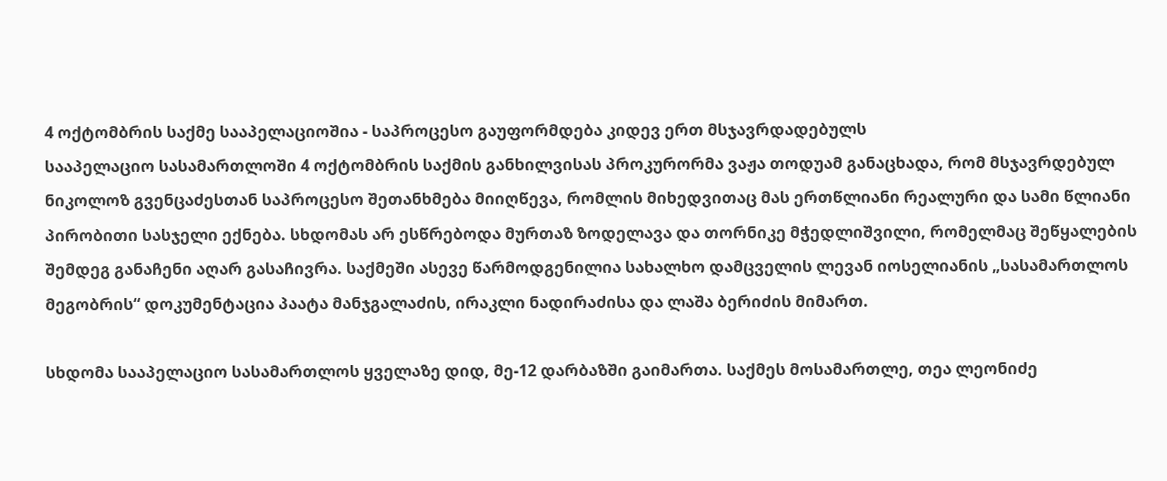4 ოქტომბრის საქმე სააპელაციოშია - საპროცესო გაუფორმდება კიდევ ერთ მსჯავრდადებულს
სააპელაციო სასამართლოში 4 ოქტომბრის საქმის განხილვისას პროკურორმა ვაჟა თოდუამ განაცხადა, რომ მსჯავრდებულ ნიკოლოზ გვენცაძესთან საპროცესო შეთანხმება მიიღწევა, რომლის მიხედვითაც მას ერთწლიანი რეალური და სამი წლიანი პირობითი სასჯელი ექნება. სხდომას არ ესწრებოდა მურთაზ ზოდელავა და თორნიკე მჭედლიშვილი, რომელმაც შეწყალების შემდეგ განაჩენი აღარ გასაჩივრა. საქმეში ასევე წარმოდგენილია სახალხო დამცველის ლევან იოსელიანის „სასამართლოს მეგობრის“ დოკუმენტაცია პაატა მანჯგალაძის, ირაკლი ნადირაძისა და ლაშა ბერიძის მიმართ.

სხდომა სააპელაციო სასამართლოს ყველაზე დიდ, მე-12 დარბაზში გაიმართა. საქმეს მოსამართლე, თეა ლეონიძე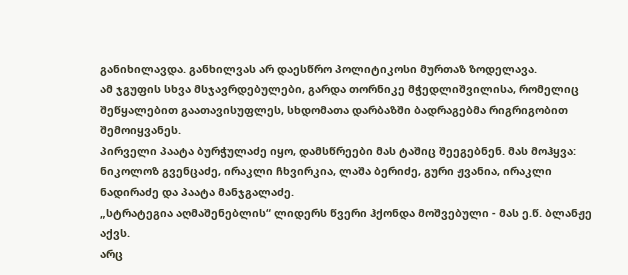განიხილავდა. განხილვას არ დაესწრო პოლიტიკოსი მურთაზ ზოდელავა.
ამ ჯგუფის სხვა მსჯავრდებულები, გარდა თორნიკე მჭედლიშვილისა, რომელიც შეწყალებით გაათავისუფლეს, სხდომათა დარბაზში ბადრაგებმა რიგრიგობით შემოიყვანეს.
პირველი პაატა ბურჭულაძე იყო, დამსწრეები მას ტაშიც შეეგებნენ. მას მოჰყვა: ნიკოლოზ გვენცაძე, ირაკლი ჩხვირკია, ლაშა ბერიძე, გური ჟვანია, ირაკლი ნადირაძე და პაატა მანჯგალაძე.
„სტრატეგია აღმაშენებლის“ ლიდერს წვერი ჰქონდა მოშვებული - მას ე.წ. ბლანჟე აქვს.
არც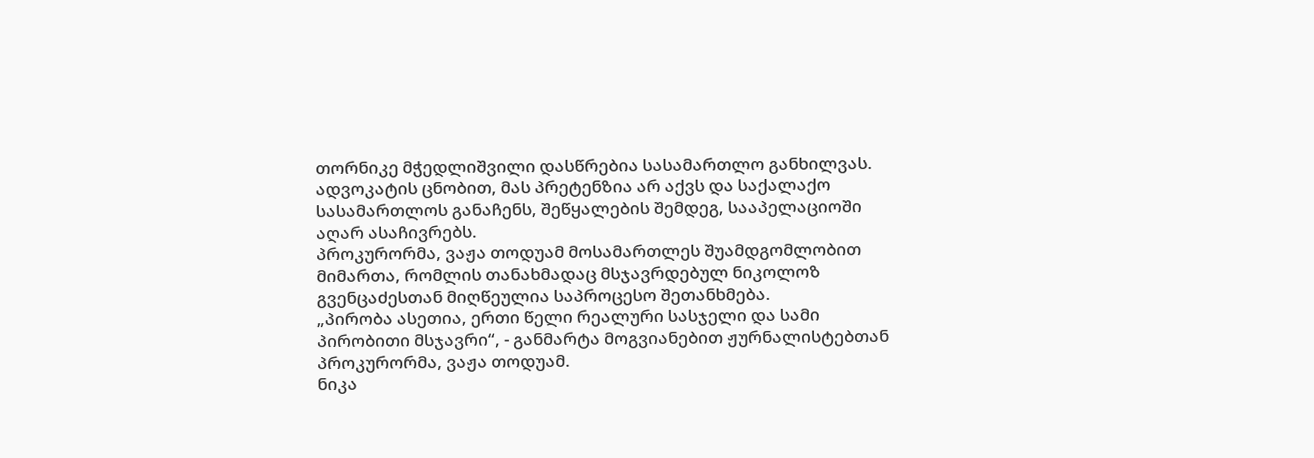თორნიკე მჭედლიშვილი დასწრებია სასამართლო განხილვას. ადვოკატის ცნობით, მას პრეტენზია არ აქვს და საქალაქო სასამართლოს განაჩენს, შეწყალების შემდეგ, სააპელაციოში აღარ ასაჩივრებს.
პროკურორმა, ვაჟა თოდუამ მოსამართლეს შუამდგომლობით მიმართა, რომლის თანახმადაც მსჯავრდებულ ნიკოლოზ გვენცაძესთან მიღწეულია საპროცესო შეთანხმება.
„პირობა ასეთია, ერთი წელი რეალური სასჯელი და სამი პირობითი მსჯავრი“, - განმარტა მოგვიანებით ჟურნალისტებთან პროკურორმა, ვაჟა თოდუამ.
ნიკა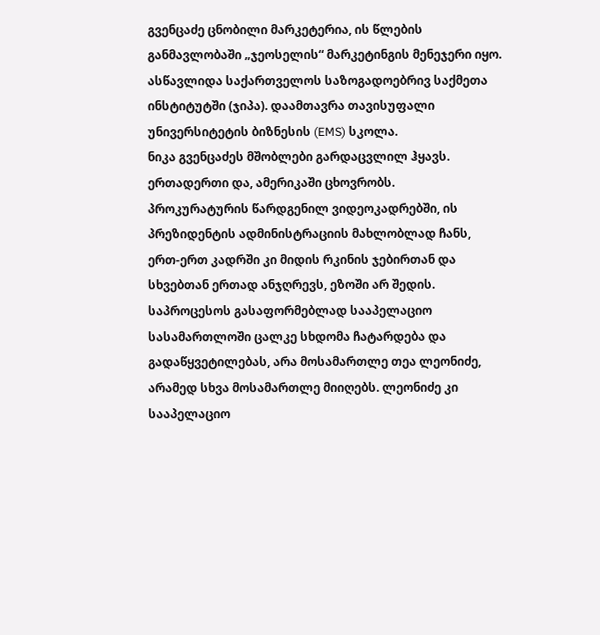გვენცაძე ცნობილი მარკეტერია, ის წლების განმავლობაში „ჯეოსელის“ მარკეტინგის მენეჯერი იყო. ასწავლიდა საქართველოს საზოგადოებრივ საქმეთა ინსტიტუტში (ჯიპა). დაამთავრა თავისუფალი უნივერსიტეტის ბიზნესის (EMS) სკოლა.
ნიკა გვენცაძეს მშობლები გარდაცვლილ ჰყავს. ერთადერთი და, ამერიკაში ცხოვრობს.
პროკურატურის წარდგენილ ვიდეოკადრებში, ის პრეზიდენტის ადმინისტრაციის მახლობლად ჩანს, ერთ-ერთ კადრში კი მიდის რკინის ჯებირთან და სხვებთან ერთად ანჯღრევს, ეზოში არ შედის.
საპროცესოს გასაფორმებლად სააპელაციო სასამართლოში ცალკე სხდომა ჩატარდება და გადაწყვეტილებას, არა მოსამართლე თეა ლეონიძე, არამედ სხვა მოსამართლე მიიღებს. ლეონიძე კი სააპელაციო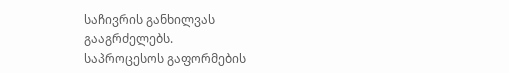საჩივრის განხილვას გააგრძელებს.
საპროცესოს გაფორმების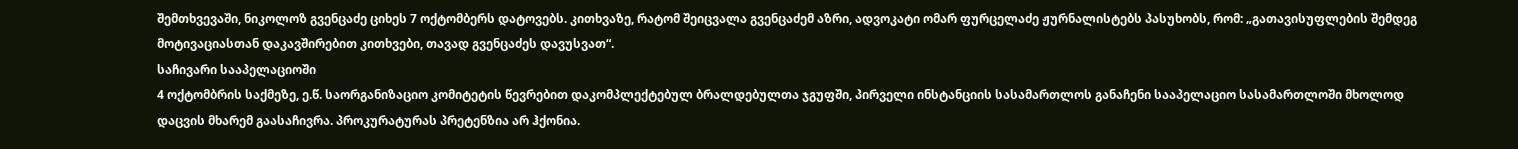შემთხვევაში, ნიკოლოზ გვენცაძე ციხეს 7 ოქტომბერს დატოვებს. კითხვაზე, რატომ შეიცვალა გვენცაძემ აზრი, ადვოკატი ომარ ფურცელაძე ჟურნალისტებს პასუხობს, რომ: „გათავისუფლების შემდეგ მოტივაციასთან დაკავშირებით კითხვები, თავად გვენცაძეს დავუსვათ“.
საჩივარი სააპელაციოში
4 ოქტომბრის საქმეზე, ე.წ. საორგანიზაციო კომიტეტის წევრებით დაკომპლექტებულ ბრალდებულთა ჯგუფში, პირველი ინსტანციის სასამართლოს განაჩენი სააპელაციო სასამართლოში მხოლოდ დაცვის მხარემ გაასაჩივრა. პროკურატურას პრეტენზია არ ჰქონია.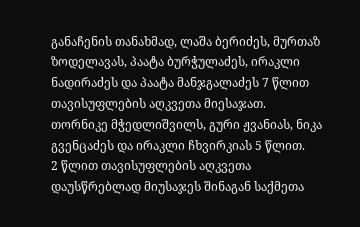განაჩენის თანახმად, ლაშა ბერიძეს, მურთაზ ზოდელავას, პაატა ბურჭულაძეს, ირაკლი ნადირაძეს და პაატა მანჯგალაძეს 7 წლით თავისუფლების აღკვეთა მიესაჯათ.
თორნიკე მჭედლიშვილს, გური ჟვანიას, ნიკა გვენცაძეს და ირაკლი ჩხვირკიას 5 წლით.
2 წლით თავისუფლების აღკვეთა დაუსწრებლად მიუსაჯეს შინაგან საქმეთა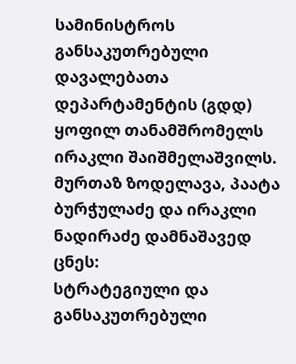სამინისტროს განსაკუთრებული დავალებათა დეპარტამენტის (გდდ) ყოფილ თანამშრომელს ირაკლი შაიშმელაშვილს.
მურთაზ ზოდელავა, პაატა ბურჭულაძე და ირაკლი ნადირაძე დამნაშავედ ცნეს:
სტრატეგიული და განსაკუთრებული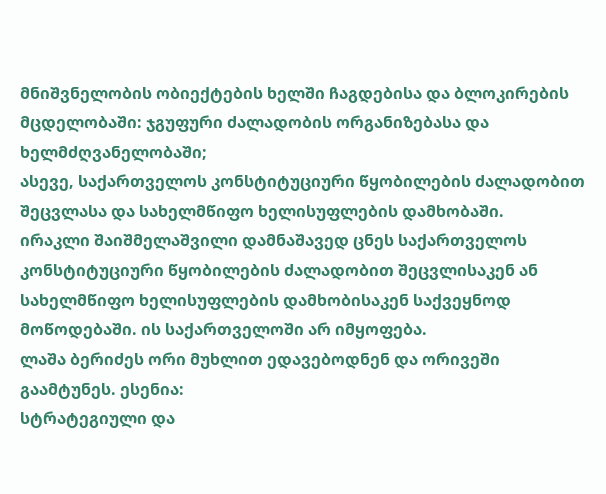მნიშვნელობის ობიექტების ხელში ჩაგდებისა და ბლოკირების მცდელობაში: ჯგუფური ძალადობის ორგანიზებასა და ხელმძღვანელობაში;
ასევე, საქართველოს კონსტიტუციური წყობილების ძალადობით შეცვლასა და სახელმწიფო ხელისუფლების დამხობაში.
ირაკლი შაიშმელაშვილი დამნაშავედ ცნეს საქართველოს კონსტიტუციური წყობილების ძალადობით შეცვლისაკენ ან სახელმწიფო ხელისუფლების დამხობისაკენ საქვეყნოდ მოწოდებაში. ის საქართველოში არ იმყოფება.
ლაშა ბერიძეს ორი მუხლით ედავებოდნენ და ორივეში გაამტუნეს. ესენია:
სტრატეგიული და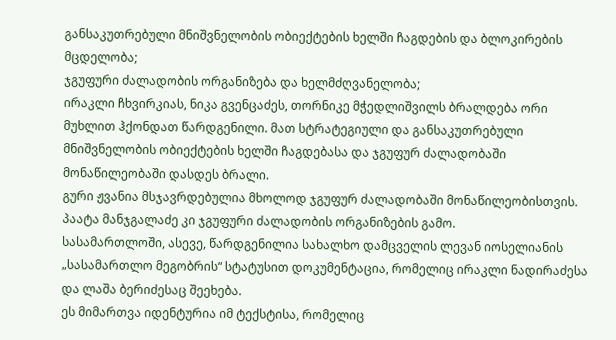განსაკუთრებული მნიშვნელობის ობიექტების ხელში ჩაგდების და ბლოკირების მცდელობა;
ჯგუფური ძალადობის ორგანიზება და ხელმძღვანელობა;
ირაკლი ჩხვირკიას, ნიკა გვენცაძეს, თორნიკე მჭედლიშვილს ბრალდება ორი მუხლით ჰქონდათ წარდგენილი. მათ სტრატეგიული და განსაკუთრებული მნიშვნელობის ობიექტების ხელში ჩაგდებასა და ჯგუფურ ძალადობაში მონაწილეობაში დასდეს ბრალი.
გური ჟვანია მსჯავრდებულია მხოლოდ ჯგუფურ ძალადობაში მონაწილეობისთვის.
პაატა მანჯგალაძე კი ჯგუფური ძალადობის ორგანიზების გამო.
სასამართლოში, ასევე, წარდგენილია სახალხო დამცველის ლევან იოსელიანის „სასამართლო მეგობრის“ სტატუსით დოკუმენტაცია, რომელიც ირაკლი ნადირაძესა და ლაშა ბერიძესაც შეეხება.
ეს მიმართვა იდენტურია იმ ტექსტისა, რომელიც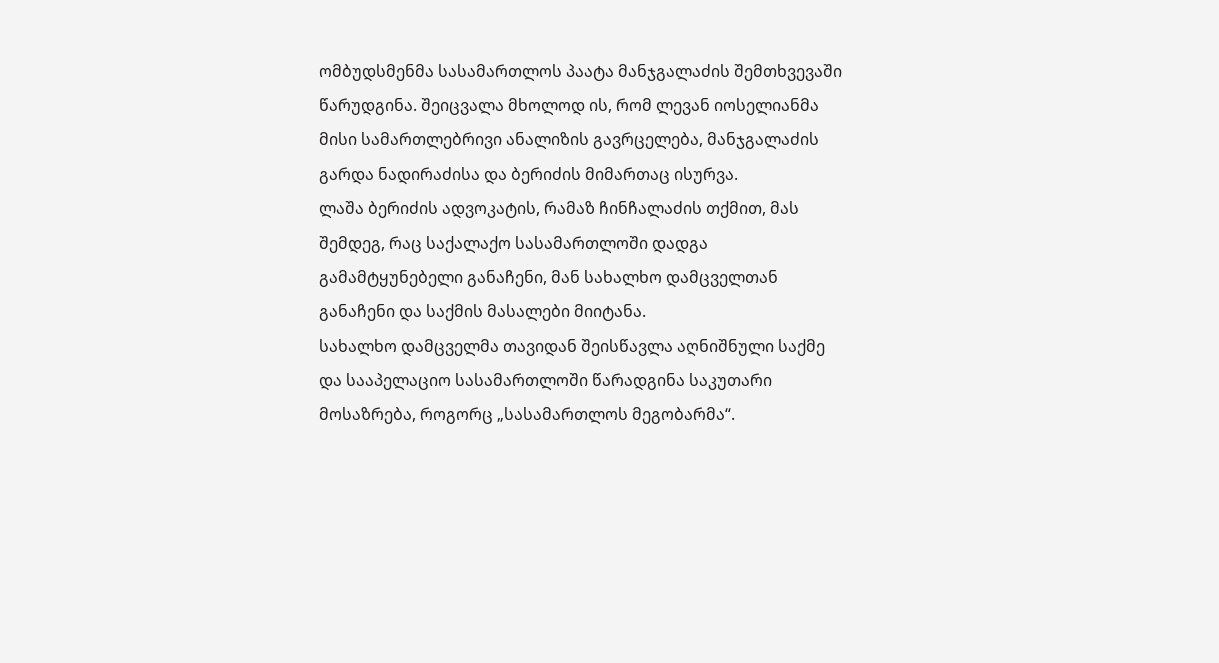ომბუდსმენმა სასამართლოს პაატა მანჯგალაძის შემთხვევაში წარუდგინა. შეიცვალა მხოლოდ ის, რომ ლევან იოსელიანმა მისი სამართლებრივი ანალიზის გავრცელება, მანჯგალაძის გარდა ნადირაძისა და ბერიძის მიმართაც ისურვა.
ლაშა ბერიძის ადვოკატის, რამაზ ჩინჩალაძის თქმით, მას შემდეგ, რაც საქალაქო სასამართლოში დადგა გამამტყუნებელი განაჩენი, მან სახალხო დამცველთან განაჩენი და საქმის მასალები მიიტანა.
სახალხო დამცველმა თავიდან შეისწავლა აღნიშნული საქმე და სააპელაციო სასამართლოში წარადგინა საკუთარი მოსაზრება, როგორც „სასამართლოს მეგობარმა“.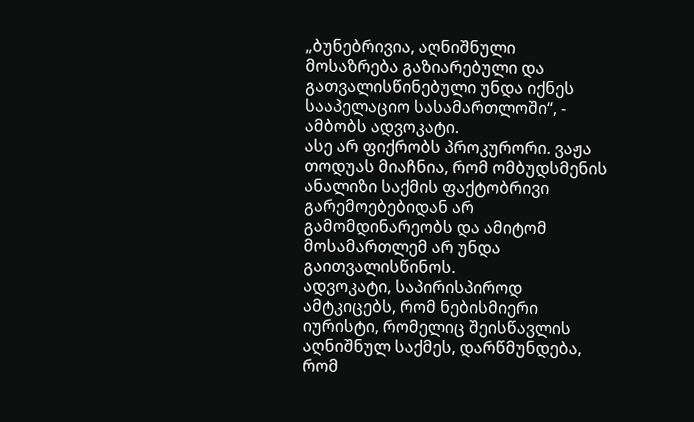„ბუნებრივია, აღნიშნული მოსაზრება გაზიარებული და გათვალისწინებული უნდა იქნეს სააპელაციო სასამართლოში“, - ამბობს ადვოკატი.
ასე არ ფიქრობს პროკურორი. ვაჟა თოდუას მიაჩნია, რომ ომბუდსმენის ანალიზი საქმის ფაქტობრივი გარემოებებიდან არ გამომდინარეობს და ამიტომ მოსამართლემ არ უნდა გაითვალისწინოს.
ადვოკატი, საპირისპიროდ ამტკიცებს, რომ ნებისმიერი იურისტი, რომელიც შეისწავლის აღნიშნულ საქმეს, დარწმუნდება, რომ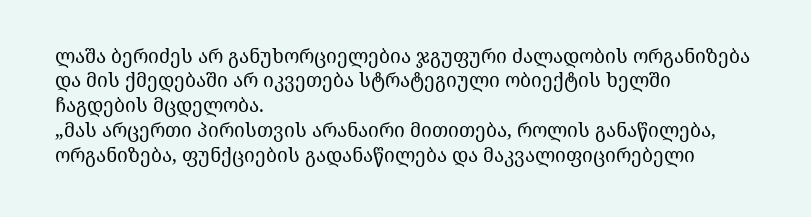ლაშა ბერიძეს არ განუხორციელებია ჯგუფური ძალადობის ორგანიზება და მის ქმედებაში არ იკვეთება სტრატეგიული ობიექტის ხელში ჩაგდების მცდელობა.
„მას არცერთი პირისთვის არანაირი მითითება, როლის განაწილება, ორგანიზება, ფუნქციების გადანაწილება და მაკვალიფიცირებელი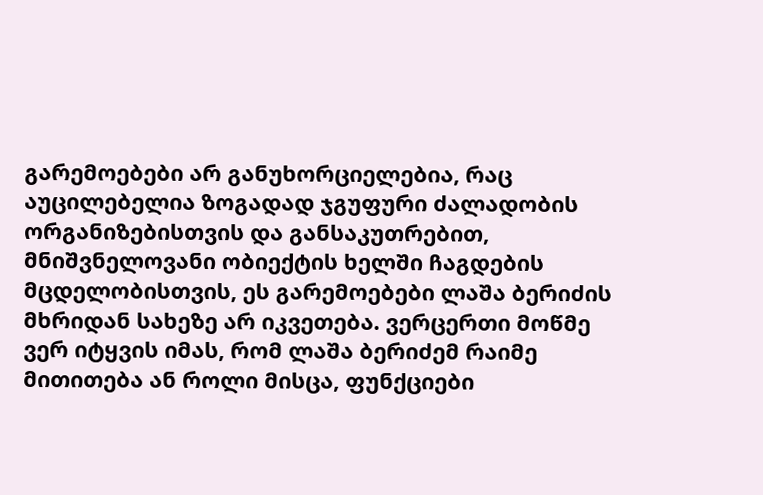გარემოებები არ განუხორციელებია, რაც აუცილებელია ზოგადად ჯგუფური ძალადობის ორგანიზებისთვის და განსაკუთრებით, მნიშვნელოვანი ობიექტის ხელში ჩაგდების მცდელობისთვის, ეს გარემოებები ლაშა ბერიძის მხრიდან სახეზე არ იკვეთება. ვერცერთი მოწმე ვერ იტყვის იმას, რომ ლაშა ბერიძემ რაიმე მითითება ან როლი მისცა, ფუნქციები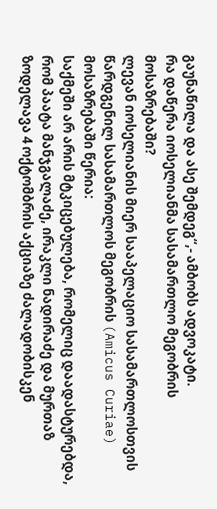გაუნაწილა და ასე შემდეგ“,- ამბობს ადვოკატი.
რა დაწერა იოსელიანმა სასამართლო მეგობრის მოსაზრებაში?
ლევან იოსელიანის მიერ სააპელაციო სასამართლოსთვის წარდგენილ სასამართლოს მეგობრის (Amicus Curiae) მოსაზრებაში წერია:
საქმეში არ არის მტკიცებულება, რომელიც დაადასტურებდა, რომ პაატა მანჯგალაძე, ირაკლი ნადირაძე და მურთაზ ზოდელავა 4 ოქტომბრის აქციაზე ძალადობისკენ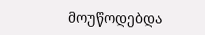მოუწოდებდა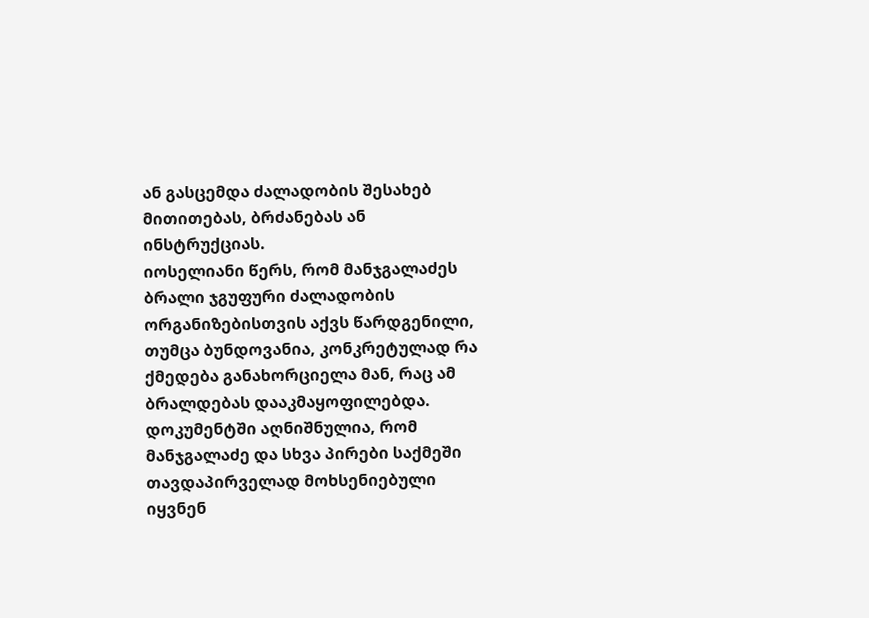ან გასცემდა ძალადობის შესახებ მითითებას, ბრძანებას ან ინსტრუქციას.
იოსელიანი წერს, რომ მანჯგალაძეს ბრალი ჯგუფური ძალადობის ორგანიზებისთვის აქვს წარდგენილი, თუმცა ბუნდოვანია, კონკრეტულად რა ქმედება განახორციელა მან, რაც ამ ბრალდებას დააკმაყოფილებდა.
დოკუმენტში აღნიშნულია, რომ მანჯგალაძე და სხვა პირები საქმეში თავდაპირველად მოხსენიებული იყვნენ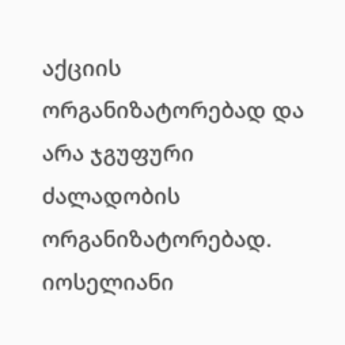აქციის ორგანიზატორებად და არა ჯგუფური ძალადობის ორგანიზატორებად.
იოსელიანი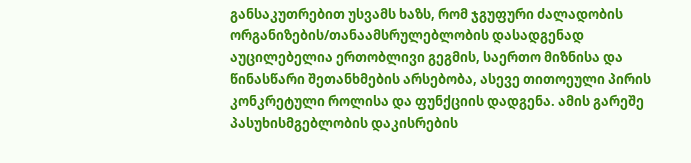განსაკუთრებით უსვამს ხაზს, რომ ჯგუფური ძალადობის ორგანიზების/თანაამსრულებლობის დასადგენად აუცილებელია ერთობლივი გეგმის, საერთო მიზნისა და წინასწარი შეთანხმების არსებობა, ასევე თითოეული პირის კონკრეტული როლისა და ფუნქციის დადგენა. ამის გარეშე პასუხისმგებლობის დაკისრების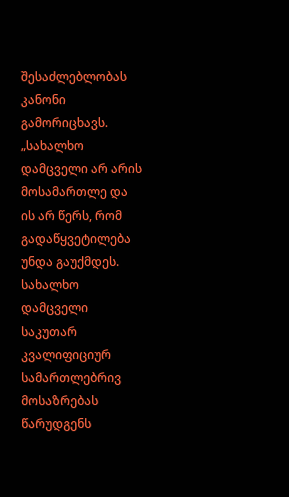შესაძლებლობას კანონი გამორიცხავს.
„სახალხო დამცველი არ არის მოსამართლე და ის არ წერს, რომ გადაწყვეტილება უნდა გაუქმდეს. სახალხო დამცველი საკუთარ კვალიფიციურ სამართლებრივ მოსაზრებას წარუდგენს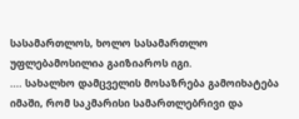სასამართლოს, ხოლო სასამართლო უფლებამოსილია გაიზიაროს იგი.
.... სახალხო დამცველის მოსაზრება გამოიხატება იმაში, რომ საკმარისი სამართლებრივი და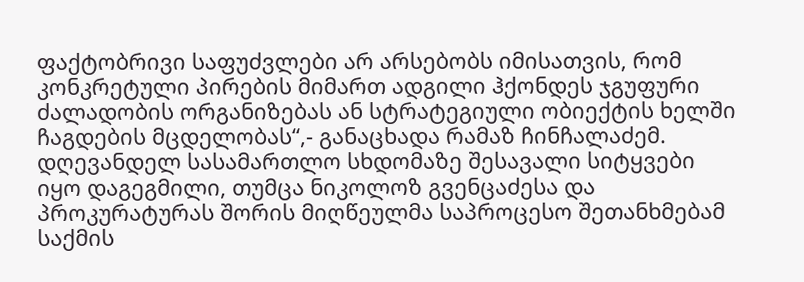ფაქტობრივი საფუძვლები არ არსებობს იმისათვის, რომ კონკრეტული პირების მიმართ ადგილი ჰქონდეს ჯგუფური ძალადობის ორგანიზებას ან სტრატეგიული ობიექტის ხელში ჩაგდების მცდელობას“,- განაცხადა რამაზ ჩინჩალაძემ.
დღევანდელ სასამართლო სხდომაზე შესავალი სიტყვები იყო დაგეგმილი, თუმცა ნიკოლოზ გვენცაძესა და პროკურატურას შორის მიღწეულმა საპროცესო შეთანხმებამ საქმის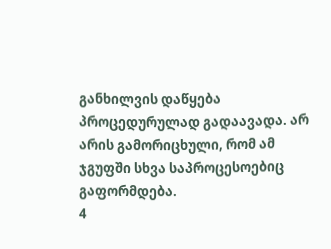განხილვის დაწყება პროცედურულად გადაავადა. არ არის გამორიცხული, რომ ამ ჯგუფში სხვა საპროცესოებიც გაფორმდება.
4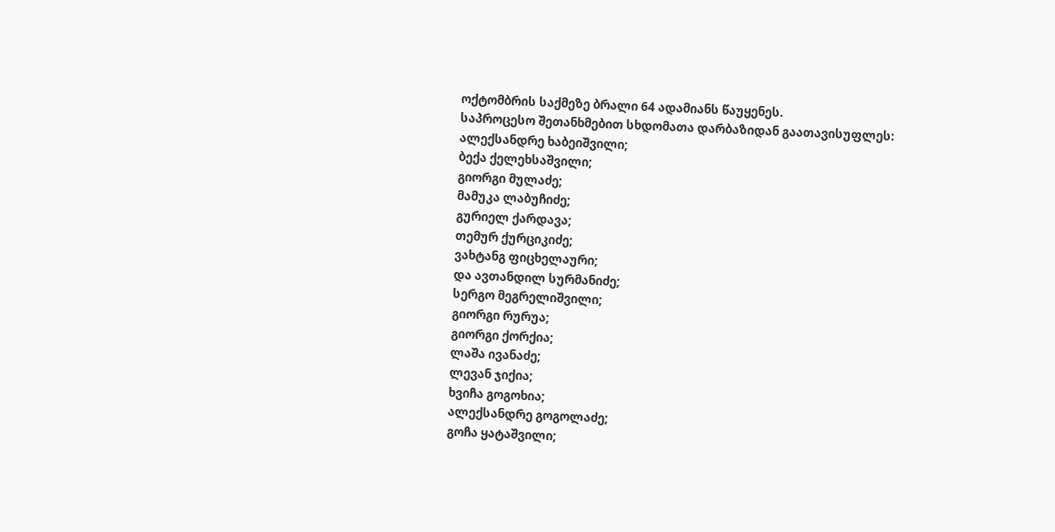ოქტომბრის საქმეზე ბრალი 64 ადამიანს წაუყენეს.
საპროცესო შეთანხმებით სხდომათა დარბაზიდან გაათავისუფლეს:
ალექსანდრე ხაბეიშვილი;
ბექა ქელეხსაშვილი;
გიორგი მულაძე;
მამუკა ლაბუჩიძე;
გურიელ ქარდავა;
თემურ ქურციკიძე;
ვახტანგ ფიცხელაური;
და ავთანდილ სურმანიძე;
სერგო მეგრელიშვილი;
გიორგი რურუა;
გიორგი ქორქია;
ლაშა ივანაძე;
ლევან ჯიქია;
ხვიჩა გოგოხია;
ალექსანდრე გოგოლაძე;
გოჩა ყატაშვილი;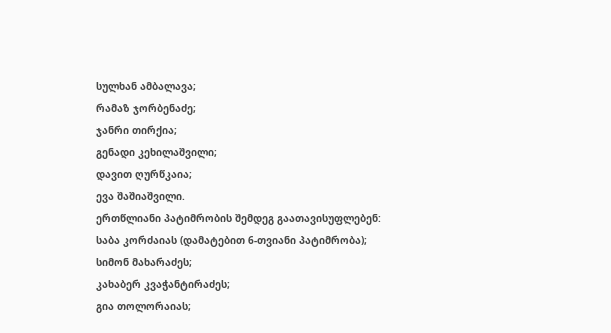სულხან ამბალავა;
რამაზ ჯორბენაძე;
ჯანრი თირქია;
გენადი კეხილაშვილი;
დავით ღურწკაია;
ევა შაშიაშვილი.
ერთწლიანი პატიმრობის შემდეგ გაათავისუფლებენ:
საბა კორძაიას (დამატებით 6-თვიანი პატიმრობა);
სიმონ მახარაძეს;
კახაბერ კვაჭანტირაძეს;
გია თოლორაიას;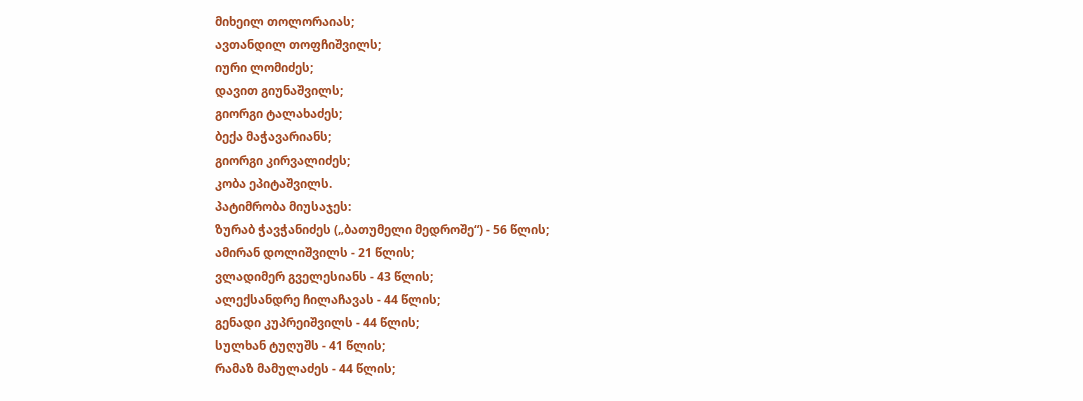მიხეილ თოლორაიას;
ავთანდილ თოფჩიშვილს;
იური ლომიძეს;
დავით გიუნაშვილს;
გიორგი ტალახაძეს;
ბექა მაჭავარიანს;
გიორგი კირვალიძეს;
კობა ეპიტაშვილს.
პატიმრობა მიუსაჯეს:
ზურაბ ჭავჭანიძეს („ბათუმელი მედროშე“) - 56 წლის;
ამირან დოლიშვილს - 21 წლის;
ვლადიმერ გველესიანს - 43 წლის;
ალექსანდრე ჩილაჩავას - 44 წლის;
გენადი კუპრეიშვილს - 44 წლის;
სულხან ტუღუშს - 41 წლის;
რამაზ მამულაძეს - 44 წლის;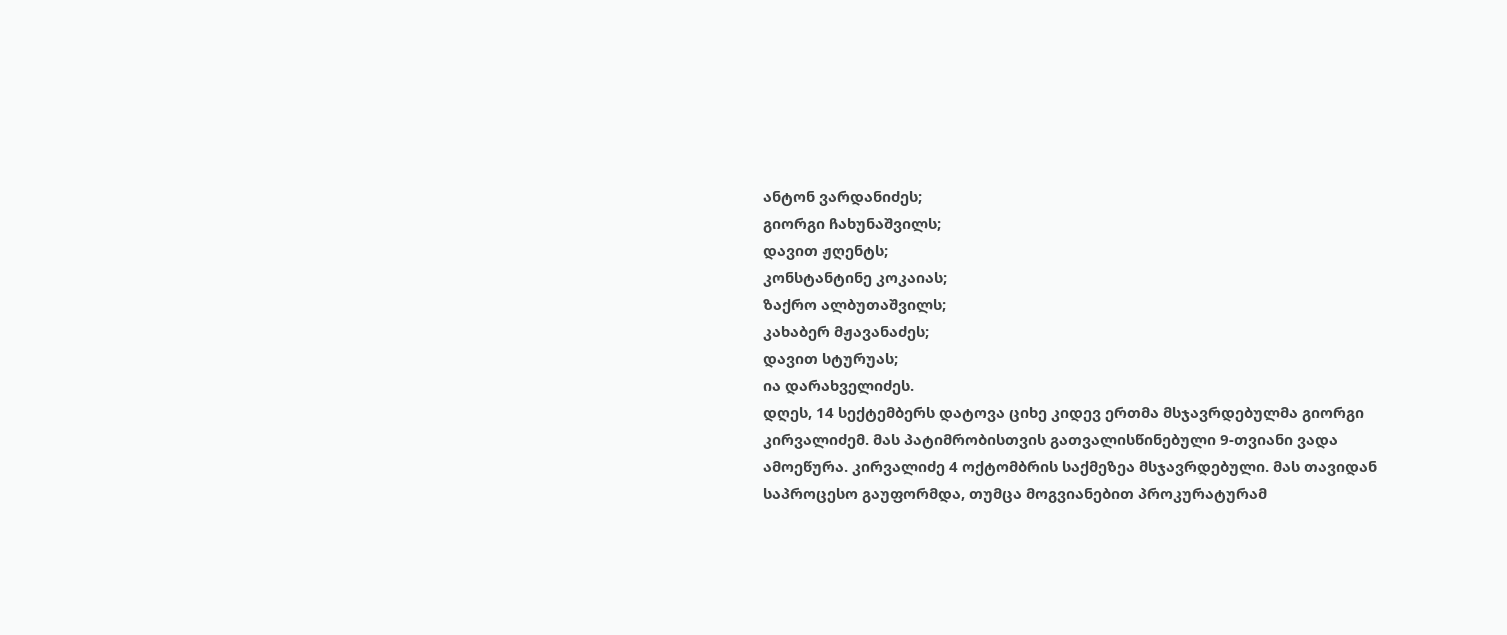ანტონ ვარდანიძეს;
გიორგი ჩახუნაშვილს;
დავით ჟღენტს;
კონსტანტინე კოკაიას;
ზაქრო ალბუთაშვილს;
კახაბერ მჟავანაძეს;
დავით სტურუას;
ია დარახველიძეს.
დღეს, 14 სექტემბერს დატოვა ციხე კიდევ ერთმა მსჯავრდებულმა გიორგი კირვალიძემ. მას პატიმრობისთვის გათვალისწინებული 9-თვიანი ვადა ამოეწურა. კირვალიძე 4 ოქტომბრის საქმეზეა მსჯავრდებული. მას თავიდან საპროცესო გაუფორმდა, თუმცა მოგვიანებით პროკურატურამ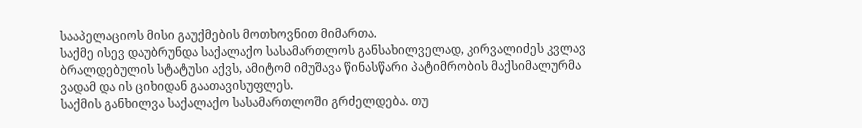სააპელაციოს მისი გაუქმების მოთხოვნით მიმართა.
საქმე ისევ დაუბრუნდა საქალაქო სასამართლოს განსახილველად, კირვალიძეს კვლავ ბრალდებულის სტატუსი აქვს, ამიტომ იმუშავა წინასწარი პატიმრობის მაქსიმალურმა ვადამ და ის ციხიდან გაათავისუფლეს.
საქმის განხილვა საქალაქო სასამართლოში გრძელდება. თუ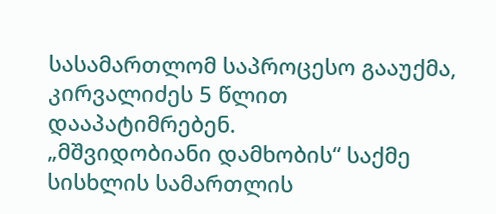სასამართლომ საპროცესო გააუქმა, კირვალიძეს 5 წლით დააპატიმრებენ.
„მშვიდობიანი დამხობის“ საქმე
სისხლის სამართლის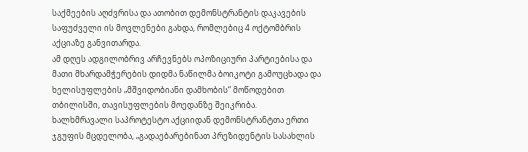საქმეების აღძვრისა და ათობით დემონსტრანტის დაკავების საფუძველი ის მოვლენები გახდა, რომლებიც 4 ოქტომბრის აქციაზე განვითარდა.
ამ დღეს ადგილობრივ არჩევნებს ოპოზიციური პარტიებისა და მათი მხარდამჭერების დიდმა ნაწილმა ბოიკოტი გამოუცხადა და ხელისუფლების „მშვიდობიანი დამხობის“ მოწოდებით თბილისში, თავისუფლების მოედანზე შეიკრიბა.
ხალხმრავალი საპროტესტო აქციიდან დემონსტრანტთა ერთი ჯგუფის მცდელობა, „გადაებარებინათ პრეზიდენტის სასახლის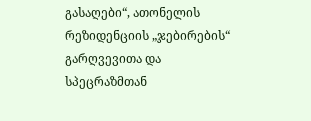გასაღები“, ათონელის რეზიდენციის „ჯებირების“ გარღვევითა და სპეცრაზმთან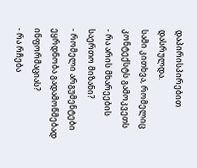დაპირისპირებით დასრულდა.
სამი კითხვა, რომელიც კონტექსტს გამოკვეთს
- რა არის მხარეების საერთო მიზანი?
- რომელი არგუმენტები ეყრდნობა გადამოწმებად ინფორმაციას?
- რა რჩება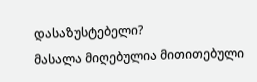დასაზუსტებელი?
მასალა მიღებულია მითითებული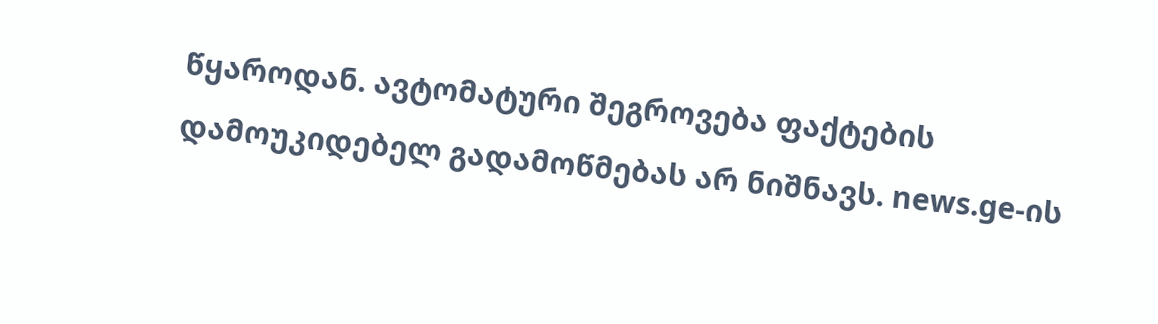წყაროდან. ავტომატური შეგროვება ფაქტების დამოუკიდებელ გადამოწმებას არ ნიშნავს. news.ge-ის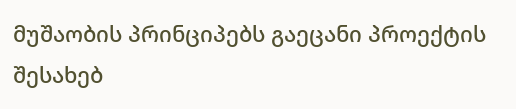მუშაობის პრინციპებს გაეცანი პროექტის შესახებ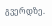გვერდზე.